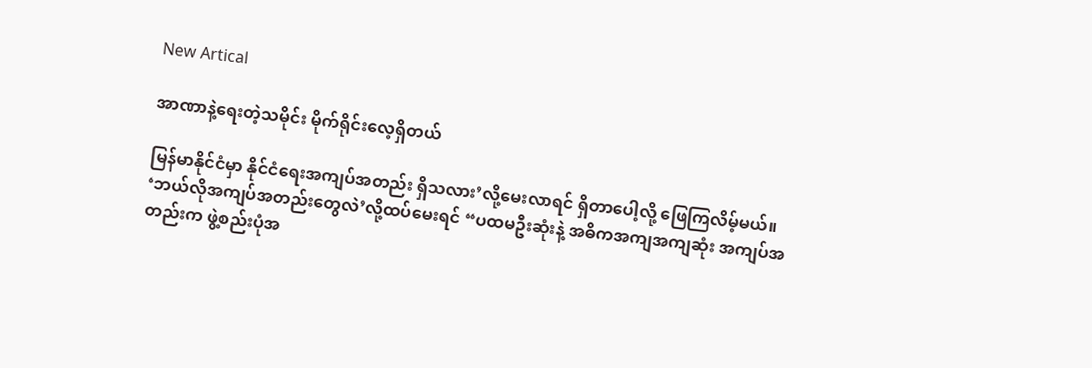New Artical

အာဏာနဲ့ရေးတဲ့သမိုင်း မိုက်ရိုင်းလေ့ရှိတယ်

မြန်မာနိုင်ငံမှာ နိုင်ငံရေးအကျပ်အတည်း ရှိသလား’လို့မေးလာရင် ရှိတာပေါ့လို့ ဖြေကြလိမ့်မယ်။ ‘ဘယ်လိုအကျပ်အတည်းတွေလဲ’လို့ထပ်မေးရင် “ပထမဦးဆုံးနဲ့ အဓိကအကျအကျဆုံး အကျပ်အတည်းက ဖွဲ့စည်းပုံအ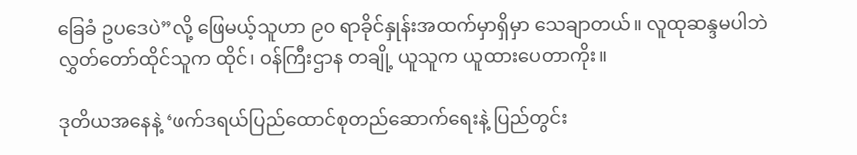ခြေခံ ဥပဒေပဲ”လို့ ဖြေမယ့်သူဟာ ၉၀ ရာခိုင်နှုန်းအထက်မှာရှိမှာ သေချာတယ်။ လူထုဆန္ဒမပါဘဲ လွှတ်တော်ထိုင်သူက ထိုင်၊ ဝန်ကြီးဌာန တချို့ ယူသူက ယူထားပေတာကိုး။

ဒုတိယအနေနဲ့ ‘ဖက်ဒရယ်ပြည်ထောင်စုတည်ဆောက်ရေးနဲ့ ပြည်တွင်း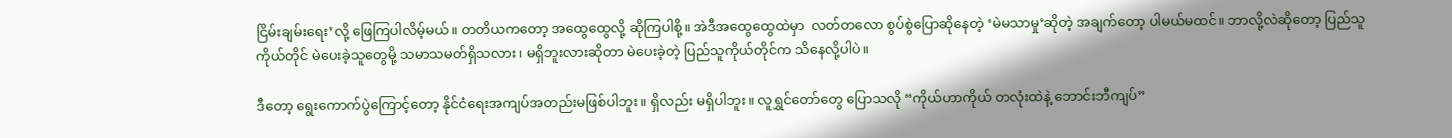ငြိမ်းချမ်းရေး’လို့ ဖြေကြပါလိမ့်မယ်။ တတိယကတော့ အထွေထွေလို့ ဆိုကြပါစို့။ အဲဒီအထွေထွေထဲမှာ  လတ်တလော စွပ်စွဲပြောဆိုနေတဲ့ ‘မဲမသာမှု’ဆိုတဲ့ အချက်တော့ ပါမယ်မထင်။ ဘာလို့လဲဆိုတော့ ပြည်သူကိုယ်တိုင် မဲပေးခဲ့သူတွေမို့ သမာသမတ်ရှိသလား၊ မရှိဘူးလားဆိုတာ မဲပေးခဲ့တဲ့ ပြည်သူကိုယ်တိုင်က သိနေလို့ပါပဲ။

ဒီတော့ ရွေးကောက်ပွဲကြောင့်တော့ နိုင်ငံရေးအကျပ်အတည်းမဖြစ်ပါဘူး။ ရှိလည်း မရှိပါဘူး။ လူရွှင်တော်တွေ ပြောသလို “ကိုယ်ဟာကိုယ် တလုံးထဲနဲ့ ဘောင်းဘီကျပ်”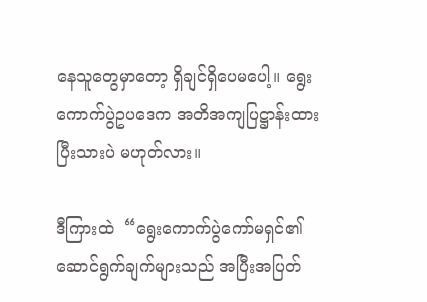နေသူတွေမှာတော့ ရှိချင်ရှိပေမပေါ့။ ရွေးကောက်ပွဲဥပဒေက အတိအကျပြဋ္ဌာန်းထားပြီးသားပဲ မဟုတ်လား။

ဒီကြားထဲ  “ရွေးကောက်ပွဲကော်မရှင်၏ ဆောင်ရွက်ချက်များသည် အပြီးအပြတ်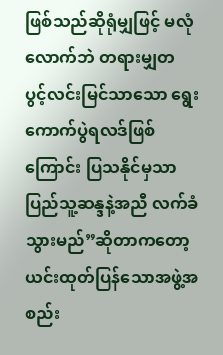ဖြစ်သည်ဆိုရုံမျှဖြင့် မလုံလောက်ဘဲ တရားမျှတ ပွင့်လင်းမြင်သာသော ရွေးကောက်ပွဲရလဒ်ဖြစ်ကြောင်း ပြသနိုင်မှသာ ပြည်သူ့ဆန္ဒနဲ့အညီ လက်ခံသွားမည်”ဆိုတာကတော့ ယင်းထုတ်ပြန်သောအဖွဲ့အစည်း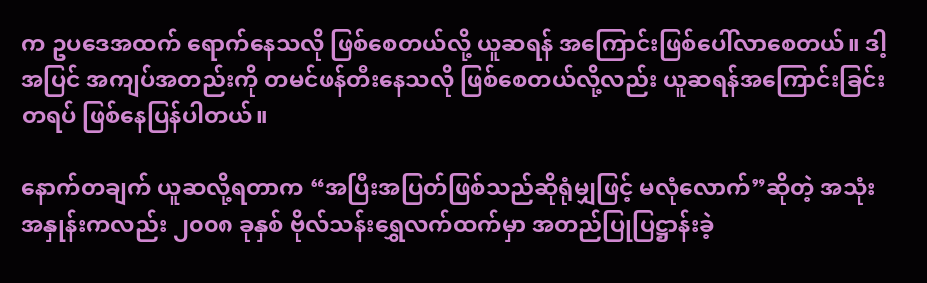က ဥပဒေအထက် ရောက်နေသလို ဖြစ်စေတယ်လို့ ယူဆရန် အကြောင်းဖြစ်ပေါ်လာစေတယ်။ ဒါ့အပြင် အကျပ်အတည်းကို တမင်ဖန်တီးနေသလို ဖြစ်စေတယ်လို့လည်း ယူဆရန်အကြောင်းခြင်းတရပ် ဖြစ်နေပြန်ပါတယ်။

နောက်တချက် ယူဆလို့ရတာက “အပြီးအပြတ်ဖြစ်သည်ဆိုရုံမျှဖြင့် မလုံလောက်”ဆိုတဲ့ အသုံးအနှုန်းကလည်း ၂၀၀၈ ခုနှစ် ဗိုလ်သန်းရွှေလက်ထက်မှာ အတည်ပြုပြဋ္ဌာန်းခဲ့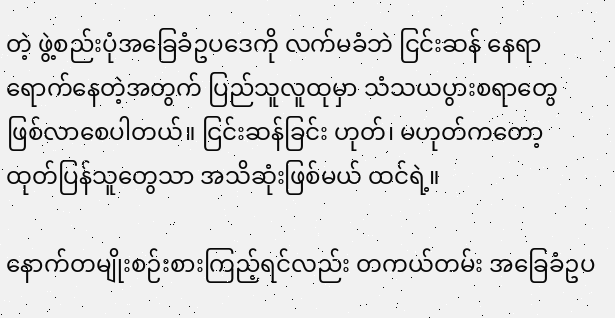တဲ့ ဖွဲ့စည်းပုံအခြေခံဥပဒေကို လက်မခံဘဲ ငြင်းဆန် နေရာရောက်နေတဲ့အတွက် ပြည်သူလူထုမှာ သံသယပွားစရာတွေ ဖြစ်လာစေပါတယ်။ ငြင်းဆန်ခြင်း ဟုတ်၊ မဟုတ်ကတော့ ထုတ်ပြန်သူတွေသာ အသိဆုံးဖြစ်မယ် ထင်ရဲ့။

နောက်တမျိုးစဉ်းစားကြည့်ရင်လည်း တကယ်တမ်း အခြေခံဥပ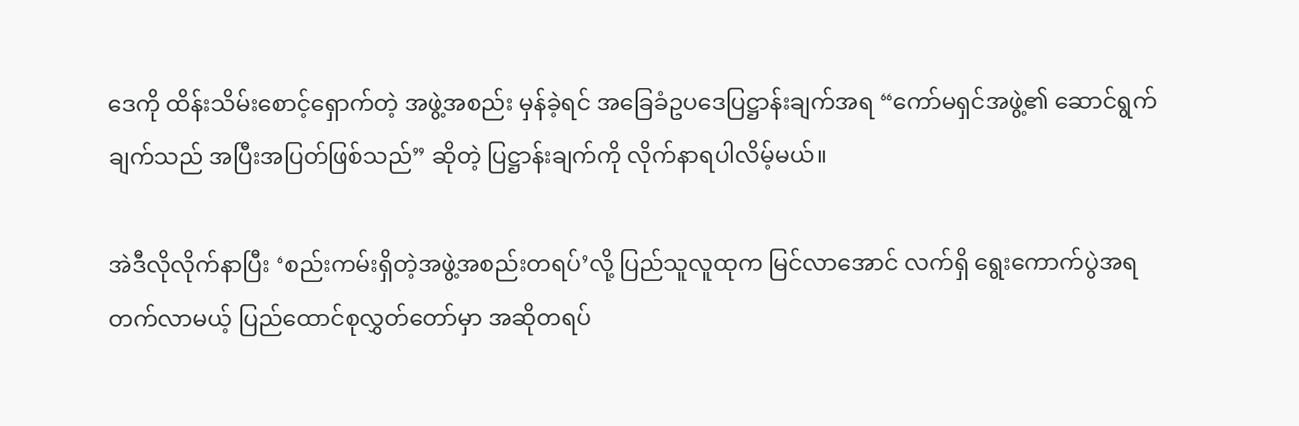ဒေကို ထိန်းသိမ်းစောင့်ရှောက်တဲ့ အဖွဲ့အစည်း မှန်ခဲ့ရင် အခြေခံဥပဒေပြဋ္ဌာန်းချက်အရ “ကော်မရှင်အဖွဲ့၏ ဆောင်ရွက်ချက်သည် အပြီးအပြတ်ဖြစ်သည်” ဆိုတဲ့ ပြဋ္ဌာန်းချက်ကို လိုက်နာရပါလိမ့်မယ်။

အဲဒီလိုလိုက်နာပြီး ‘စည်းကမ်းရှိတဲ့အဖွဲ့အစည်းတရပ်’လို့ ပြည်သူလူထုက မြင်လာအောင် လက်ရှိ ရွေးကောက်ပွဲအရ တက်လာမယ့် ပြည်ထောင်စုလွှတ်တော်မှာ အဆိုတရပ်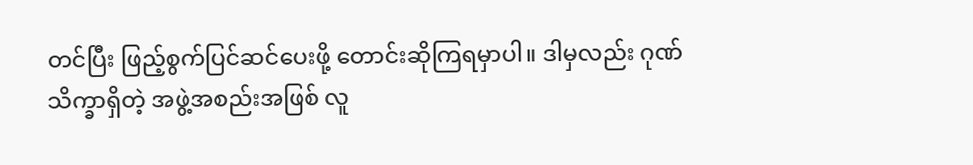တင်ပြီး ဖြည့်စွက်ပြင်ဆင်ပေးဖို့ တောင်းဆိုကြရမှာပါ။ ဒါမှလည်း ဂုဏ်သိက္ခာရှိတဲ့ အဖွဲ့အစည်းအဖြစ် လူ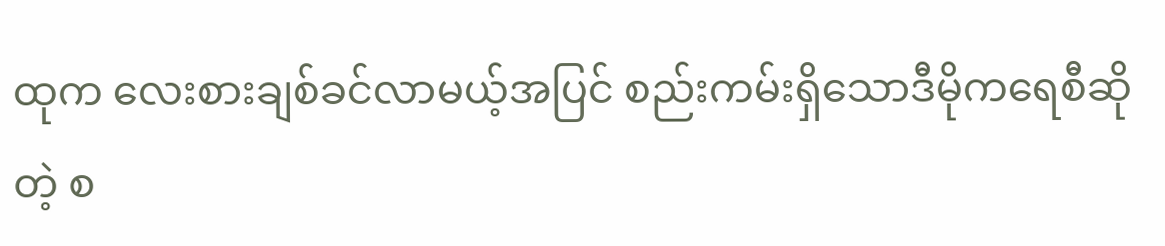ထုက လေးစားချစ်ခင်လာမယ့်အပြင် စည်းကမ်းရှိသောဒီမိုကရေစီဆိုတဲ့ စ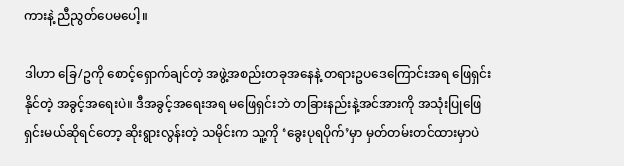ကားနဲ့ ညီညွတ်ပေမပေါ့။

ဒါဟာ ခြေ/ဥကို စောင့်ရှောက်ချင်တဲ့ အဖွဲ့အစည်းတခုအနေနဲ့ တရားဥပဒေကြောင်းအရ ဖြေရှင်းနိုင်တဲ့ အခွင့်အရေးပဲ။ ဒီအခွင့်အရေးအရ မဖြေရှင်းဘဲ တခြားနည်းနဲ့အင်အားကို အသုံးပြုဖြေရှင်းမယ်ဆိုရင်တော့ ဆိုးရွားလွန်းတဲ့ သမိုင်းက သူ့ကို ‘ခွေးပုရပိုက်’မှာ မှတ်တမ်းတင်ထားမှာပဲ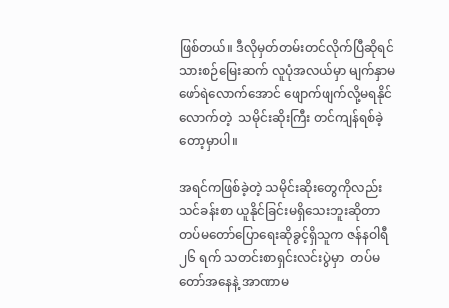ဖြစ်တယ်။ ဒီလိုမှတ်တမ်းတင်လိုက်ပြီဆိုရင် သားစဉ်မြေးဆက် လူပုံအလယ်မှာ မျက်နှာမဖော်ရဲလောက်အောင် ဖျောက်ဖျက်လို့မရနိုင်လောက်တဲ့  သမိုင်းဆိုးကြီး တင်ကျန်ရစ်ခဲ့တော့မှာပါ။

အရင်ကဖြစ်ခဲ့တဲ့ သမိုင်းဆိုးတွေကိုလည်း သင်ခန်းစာ ယူနိုင်ခြင်းမရှိသေးဘူးဆိုတာ တပ်မတော်ပြောရေးဆိုခွင့်ရှိသူက ဇန်နဝါရီ ၂၆ ရက် သတင်းစာရှင်းလင်းပွဲမှာ  တပ်မတော်အနေနဲ့ အာဏာမ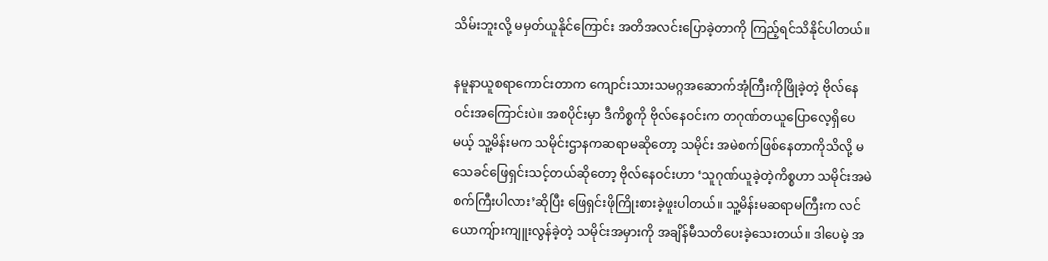သိမ်းဘူးလို့ မမှတ်ယူနိုင်ကြောင်း အတိအလင်းပြောခဲ့တာကို ကြည့်ရင်သိနိုင်ပါတယ်။

နမူနာယူစရာကောင်းတာက ကျောင်းသားသမဂ္ဂအဆောက်အုံကြီးကိုဖြိုခဲ့တဲ့ ဗိုလ်နေဝင်းအကြောင်းပဲ။ အစပိုင်းမှာ ဒီကိစ္စကို ဗိုလ်နေဝင်းက တဂုဏ်တယူပြောလေ့ရှိပေမယ့် သူ့မိန်းမက သမိုင်းဌာနကဆရာမဆိုတော့ သမိုင်း အမဲစက်ဖြစ်နေတာကိုသိလို့ မသေခင်ဖြေရှင်းသင့်တယ်ဆိုတော့ ဗိုလ်နေဝင်းဟာ ‘သူဂုဏ်ယူခဲ့တဲ့ကိစ္စဟာ သမိုင်းအမဲစက်ကြီးပါလား’ဆိုပြီး ဖြေရှင်းဖိုကြိုးစားခဲ့ဖူးပါတယ်။ သူ့မိန်းမဆရာမကြီးက လင်ယောကျ်ားကျူးလွန်ခဲ့တဲ့ သမိုင်းအမှားကို အချိန်မီသတိပေးခဲ့သေးတယ်။ ဒါပေမဲ့ အ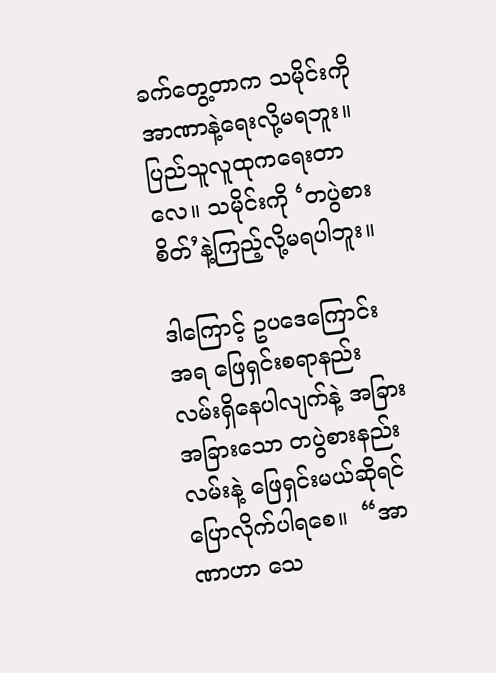ခက်တွေ့တာက သမိုင်းကို အာဏာနဲ့ရေးလို့မရဘူး။ ပြည်သူလူထုကရေးတာလေ။ သမိုင်းကို ‘တပွဲစားစိတ်’နဲ့ကြည့်လို့မရပါဘူး။

ဒါကြောင့် ဥပဒေကြောင်းအရ ဖြေရှင်းစရာနည်းလမ်းရှိနေပါလျက်နဲ့ အခြားအခြားသော တပွဲစားနည်းလမ်းနဲ့ ဖြေရှင်းမယ်ဆိုရင် ပြောလိုက်ပါရစေ။  “အာဏာဟာ သေ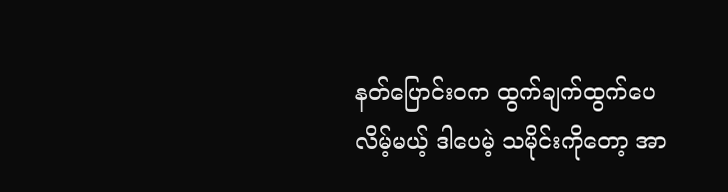နတ်ပြောင်းဝက ထွက်ချက်ထွက်ပေလိမ့်မယ့် ဒါပေမဲ့ သမိုင်းကိုတော့ အာ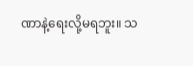ဏာနဲ့ရေးလို့မရဘူး။ သ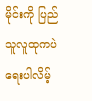မိုင်းကို ပြည်သူလူထုကပဲ ရေးပါလိမ့်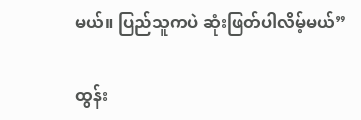မယ်။ ပြည်သူကပဲ ဆုံးဖြတ်ပါလိမ့်မယ်”

ထွန်း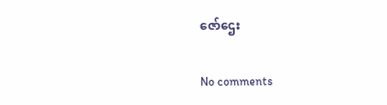ဇော်ဌေး

No comments